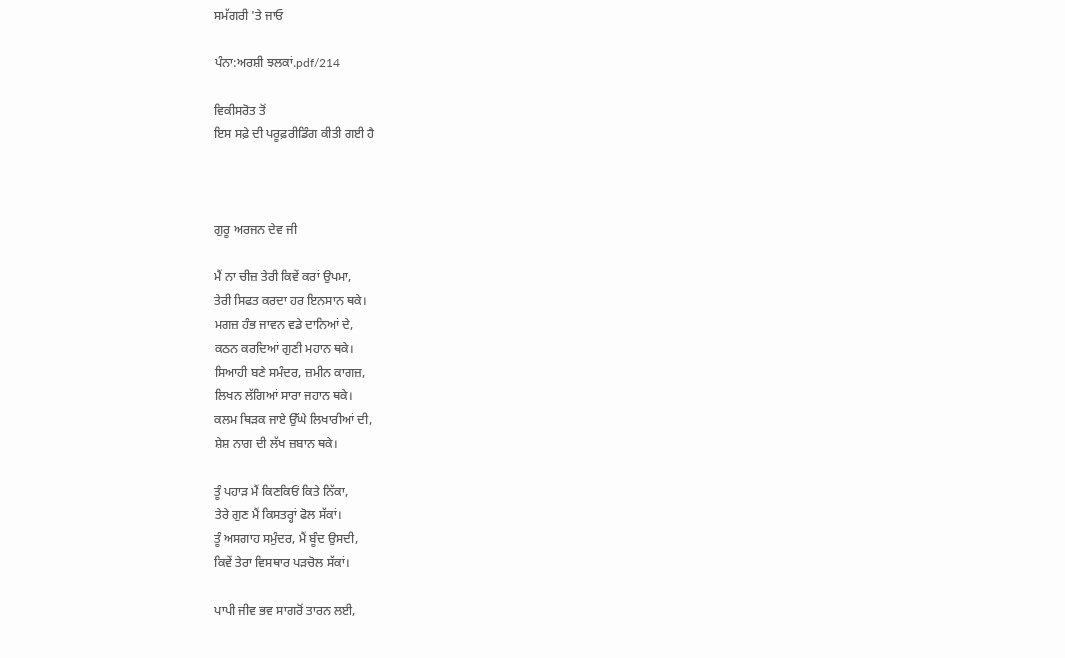ਸਮੱਗਰੀ 'ਤੇ ਜਾਓ

ਪੰਨਾ:ਅਰਸ਼ੀ ਝਲਕਾਂ.pdf/214

ਵਿਕੀਸਰੋਤ ਤੋਂ
ਇਸ ਸਫ਼ੇ ਦੀ ਪਰੂਫ਼ਰੀਡਿੰਗ ਕੀਤੀ ਗਈ ਹੈ



ਗੁਰੂ ਅਰਜਨ ਦੇਵ ਜੀ

ਮੈਂ ਨਾ ਚੀਜ਼ ਤੇਰੀ ਕਿਵੇਂ ਕਰਾਂ ਉਪਮਾ,
ਤੇਰੀ ਸਿਫਤ ਕਰਦਾ ਹਰ ਇਨਸਾਨ ਥਕੇ।
ਮਗਜ਼ ਹੰਭ ਜਾਵਨ ਵਡੇ ਦਾਨਿਆਂ ਦੇ,
ਕਠਨ ਕਰਦਿਆਂ ਗੁਣੀ ਮਹਾਨ ਥਕੇ।
ਸਿਆਹੀ ਬਣੇ ਸਮੰਦਰ, ਜ਼ਮੀਨ ਕਾਗਜ਼,
ਲਿਖਨ ਲੱਗਿਆਂ ਸਾਰਾ ਜਹਾਨ ਥਕੇ।
ਕਲਮ ਥਿੜਕ ਜਾਏ ਉੱਘੇ ਲਿਖਾਰੀਆਂ ਦੀ,
ਸ਼ੇਸ਼ ਨਾਗ ਦੀ ਲੱਖ ਜ਼ਬਾਨ ਥਕੇ।

ਤੂੰ ਪਹਾੜ ਮੈਂ ਕਿਣਕਿਓਂ ਕਿਤੇ ਨਿੱਕਾ,
ਤੇਰੇ ਗੁਣ ਮੈਂ ਕਿਸਤਰ੍ਹਾਂ ਫੋਲ ਸੱਕਾਂ।
ਤੂੰ ਅਸਗਾਹ ਸਮੁੰਦਰ, ਮੈਂ ਬੂੰਦ ਉਸਦੀ,
ਕਿਵੇਂ ਤੇਰਾ ਵਿਸਥਾਰ ਪੜਚੋਲ ਸੱਕਾਂ।

ਪਾਪੀ ਜੀਵ ਭਵ ਸਾਗਰੋਂ ਤਾਰਨ ਲਈ,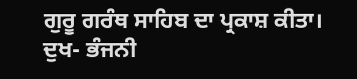ਗੁਰੂ ਗਰੰਥ ਸਾਹਿਬ ਦਾ ਪ੍ਰਕਾਸ਼ ਕੀਤਾ।
ਦੁਖ- ਭੰਜਨੀ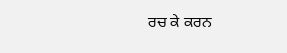ਰਚ ਕੇ ਕਰਨ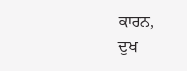ਕਾਰਨ,
ਦੁਖ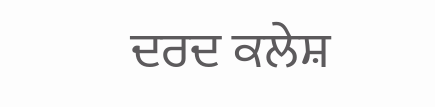ਦਰਦ ਕਲੇਸ਼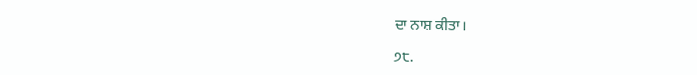ਦਾ ਨਾਸ਼ ਕੀਤਾ।

੭੮.